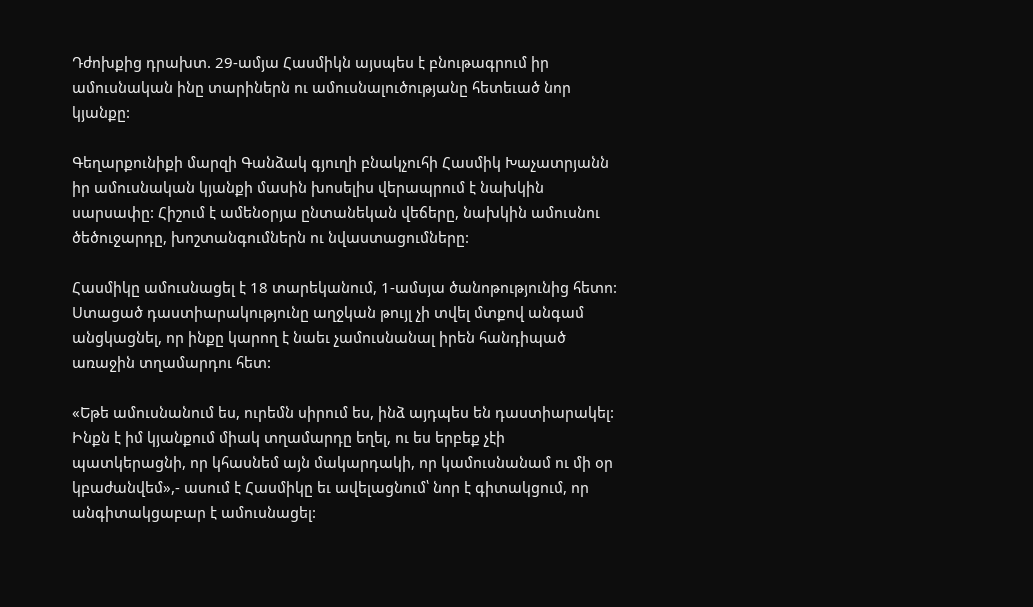Դժոխքից դրախտ. 29-ամյա Հասմիկն այսպես է բնութագրում իր ամուսնական ինը տարիներն ու ամուսնալուծությանը հետեւած նոր կյանքը:

Գեղարքունիքի մարզի Գանձակ գյուղի բնակչուհի Հասմիկ Խաչատրյանն իր ամուսնական կյանքի մասին խոսելիս վերապրում է նախկին սարսափը: Հիշում է ամենօրյա ընտանեկան վեճերը, նախկին ամուսնու ծեծուջարդը, խոշտանգումներն ու նվաստացումները:

Հասմիկը ամուսնացել է 18 տարեկանում, 1-ամսյա ծանոթությունից հետո: Ստացած դաստիարակությունը աղջկան թույլ չի տվել մտքով անգամ անցկացնել, որ ինքը կարող է նաեւ չամուսնանալ իրեն հանդիպած առաջին տղամարդու հետ:

«Եթե ամուսնանում ես, ուրեմն սիրում ես, ինձ այդպես են դաստիարակել: Ինքն է իմ կյանքում միակ տղամարդը եղել, ու ես երբեք չէի պատկերացնի, որ կհասնեմ այն մակարդակի, որ կամուսնանամ ու մի օր կբաժանվեմ»,- ասում է Հասմիկը եւ ավելացնում՝ նոր է գիտակցում, որ անգիտակցաբար է ամուսնացել: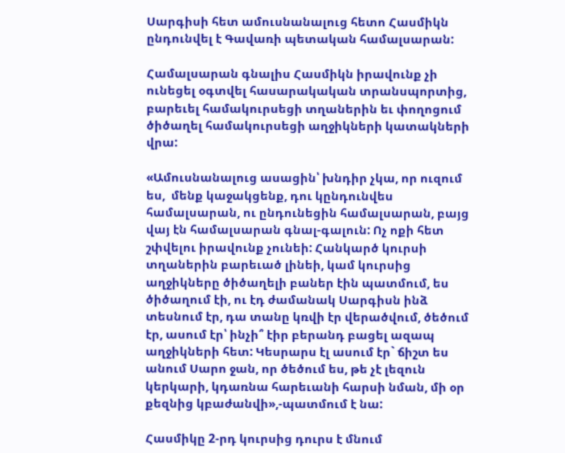Սարգիսի հետ ամուսնանալուց հետո Հասմիկն ընդունվել է Գավառի պետական համալսարան:

Համալսարան գնալիս Հասմիկն իրավունք չի ունեցել օգտվել հասարակական տրանսպորտից, բարեւել համակուրսեցի տղաներին եւ փողոցում ծիծաղել համակուրսեցի աղջիկների կատակների վրա:

«Ամուսնանալուց ասացին՝ խնդիր չկա, որ ուզում ես,  մենք կաջակցենք, դու կընդունվես համալսարան, ու ընդունեցին համալսարան, բայց վայ էն համալսարան գնալ-գալուն: Ոչ ոքի հետ շփվելու իրավունք չունեի: Հանկարծ կուրսի տղաներին բարեւած լինեի, կամ կուրսից աղջիկները ծիծաղելի բաներ էին պատմում, ես ծիծաղում էի, ու էդ ժամանակ Սարգիսն ինձ տեսնում էր, դա տանը կռվի էր վերածվում, ծեծում էր, ասում էր՝ ինչի՞ էիր բերանդ բացել ազապ աղջիկների հետ: Կեսրարս էլ ասում էր` ճիշտ ես անում Սարո ջան, որ ծեծում ես, թե չէ լեզուն կերկարի, կդառնա հարեւանի հարսի նման, մի օր քեզնից կբաժանվի»,-պատմում է նա:

Հասմիկը 2-րդ կուրսից դուրս է մնում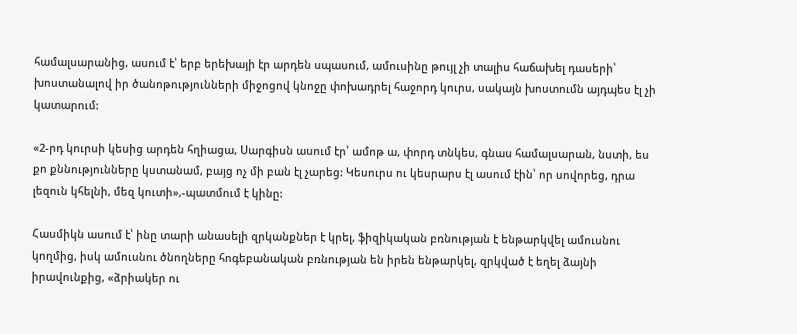համալսարանից, ասում է՝ երբ երեխայի էր արդեն սպասում, ամուսինը թույլ չի տալիս հաճախել դասերի՝ խոստանալով իր ծանոթությունների միջոցով կնոջը փոխադրել հաջորդ կուրս, սակայն խոստումն այդպես էլ չի կատարում:

«2-րդ կուրսի կեսից արդեն հղիացա, Սարգիսն ասում էր՝ ամոթ ա, փորդ տնկես, գնաս համալսարան, նստի, ես քո քննությունները կստանամ, բայց ոչ մի բան էլ չարեց: Կեսուրս ու կեսրարս էլ ասում էին՝ որ սովորեց, դրա լեզուն կհելնի, մեզ կուտի»,-պատմում է կինը:

Հասմիկն ասում է՝ ինը տարի անասելի զրկանքներ է կրել, ֆիզիկական բռնության է ենթարկվել ամուսնու կողմից, իսկ ամուսնու ծնողները հոգեբանական բռնության են իրեն ենթարկել, զրկված է եղել ձայնի իրավունքից, «ձրիակեր ու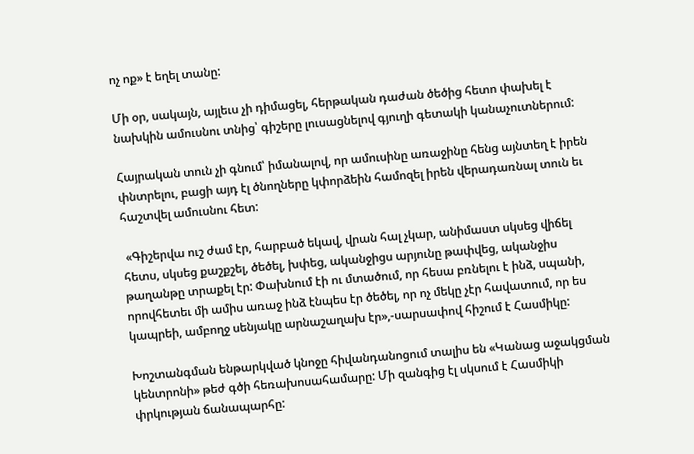ոչ ոք» է եղել տանը:

Մի օր, սակայն, այլեւս չի դիմացել, հերթական դաժան ծեծից հետո փախել է նախկին ամուսնու տնից՝ գիշերը լուսացնելով գյուղի գետակի կանաչուտներում:

Հայրական տուն չի գնում՝ իմանալով, որ ամուսինը առաջինը հենց այնտեղ է իրեն փնտրելու, բացի այդ էլ ծնողները կփորձեին համոզել իրեն վերադառնալ տուն եւ հաշտվել ամուսնու հետ:

 «Գիշերվա ուշ ժամ էր, հարբած եկավ, վրան հալ չկար, անիմաստ սկսեց վիճել հետս, սկսեց քաշքշել, ծեծել, խփեց, ականջիցս արյունը թափվեց, ականջիս թաղանթը տրաքել էր: Փախնում էի ու մտածում, որ հեսա բռնելու է ինձ, սպանի, որովհետեւ մի ամիս առաջ ինձ էնպես էր ծեծել, որ ոչ մեկը չէր հավատում, որ ես կապրեի, ամբողջ սենյակը արնաշաղախ էր»,-սարսափով հիշում է Հասմիկը:

Խոշտանգման ենթարկված կնոջը հիվանդանոցում տալիս են «Կանաց աջակցման կենտրոնի» թեժ գծի հեռախոսահամարը: Մի զանգից էլ սկսում է Հասմիկի փրկության ճանապարհը: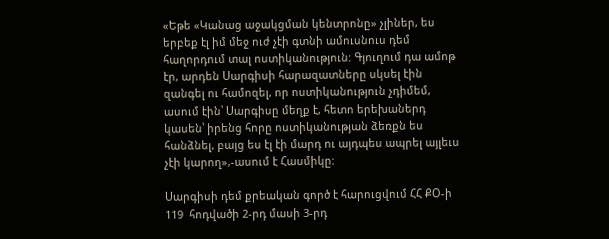«Եթե «Կանաց աջակցման կենտրոնը» չլիներ, ես երբեք էլ իմ մեջ ուժ չէի գտնի ամուսնուս դեմ հաղորդում տալ ոստիկանություն: Գյուղում դա ամոթ էր, արդեն Սարգիսի հարազատները սկսել էին զանգել ու համոզել, որ ոստիկանություն չդիմեմ, ասում էին՝ Սարգիսը մեղք է, հետո երեխաներդ կասեն՝ իրենց հորը ոստիկանության ձեռքն ես հանձնել, բայց ես էլ էի մարդ ու այդպես ապրել այլեւս չէի կարող»,-ասում է Հասմիկը:

Սարգիսի դեմ քրեական գործ է հարուցվում ՀՀ ՔՕ-ի 119  հոդվածի 2-րդ մասի 3-րդ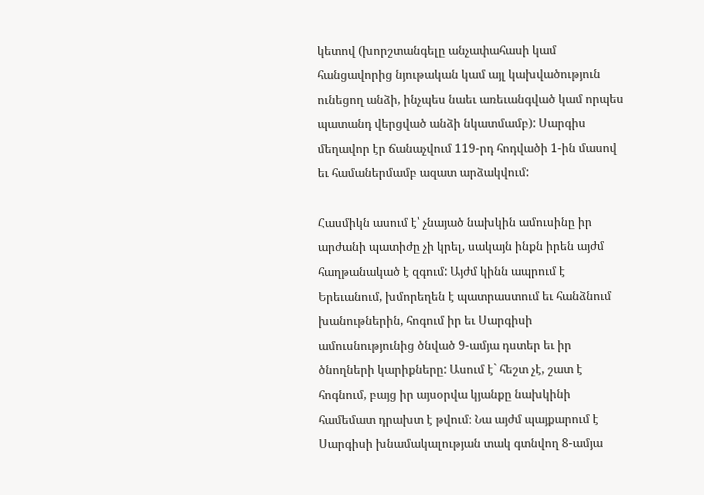կետով (խորշտանգելը անչափահասի կամ հանցավորից նյութական կամ այլ կախվածություն ունեցող անձի, ինչպես նաեւ առեւանգված կամ որպես պատանդ վերցված անձի նկատմամբ): Սարգիս մեղավոր էր ճանաչվում 119-րդ հոդվածի 1-ին մասով եւ համաներմամբ ազատ արձակվում:

Հասմիկն ասում է՝ չնայած նախկին ամուսինը իր արժանի պատիժը չի կրել, սակայն ինքն իրեն այժմ հաղթանակած է զգում: Այժմ կինն ապրում է Երեւանում, խմորեղեն է պատրաստում եւ հանձնում խանութներին, հոգում իր եւ Սարգիսի ամուսնությունից ծնված 9-ամյա դստեր եւ իր ծնողների կարիքները: Ասում է` հեշտ չէ, շատ է հոգնում, բայց իր այսօրվա կյանքը նախկինի համեմատ դրախտ է թվում։ Նա այժմ պայքարում է  Սարգիսի խնամակալության տակ գտնվող 8-ամյա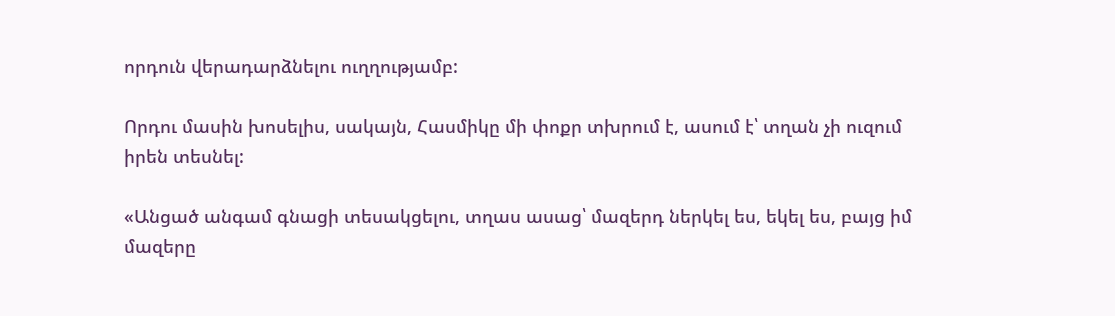որդուն վերադարձնելու ուղղությամբ:

Որդու մասին խոսելիս, սակայն, Հասմիկը մի փոքր տխրում է, ասում է՝ տղան չի ուզում իրեն տեսնել:

«Անցած անգամ գնացի տեսակցելու, տղաս ասաց՝ մազերդ ներկել ես, եկել ես, բայց իմ մազերը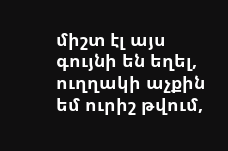միշտ էլ այս գույնի են եղել, ուղղակի աչքին եմ ուրիշ թվում,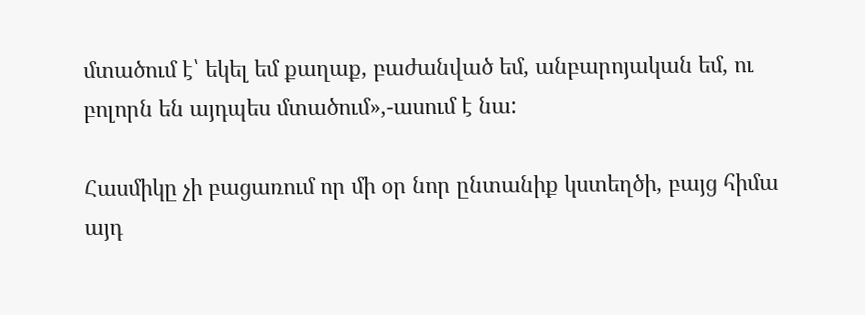մտածում է՝ եկել եմ քաղաք, բաժանված եմ, անբարոյական եմ, ու բոլորն են այդպես մտածում»,-ասում է նա:

Հասմիկը չի բացառում որ մի օր նոր ընտանիք կստեղծի, բայց հիմա այդ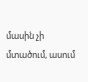մասին չի մտածում, ասում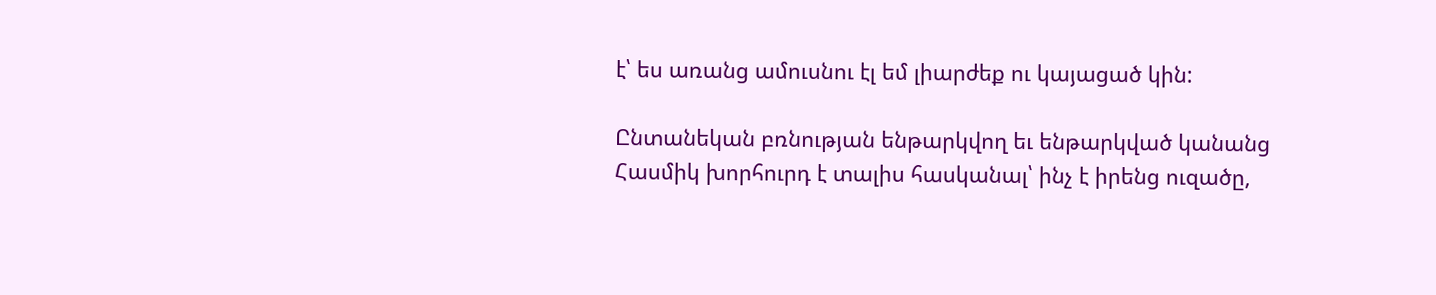է՝ ես առանց ամուսնու էլ եմ լիարժեք ու կայացած կին:

Ընտանեկան բռնության ենթարկվող եւ ենթարկված կանանց Հասմիկ խորհուրդ է տալիս հասկանալ՝ ինչ է իրենց ուզածը,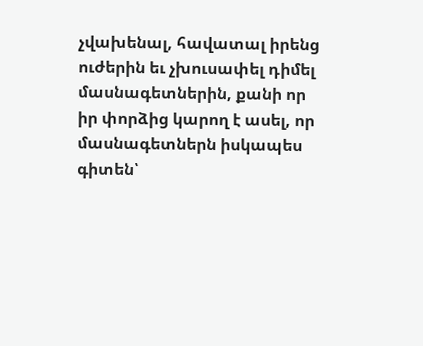չվախենալ, հավատալ իրենց ուժերին եւ չխուսափել դիմել մասնագետներին, քանի որ իր փորձից կարող է ասել, որ մասնագետներն իսկապես գիտեն՝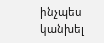ինչպես կանխել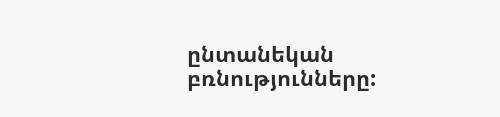ընտանեկան բռնությունները: